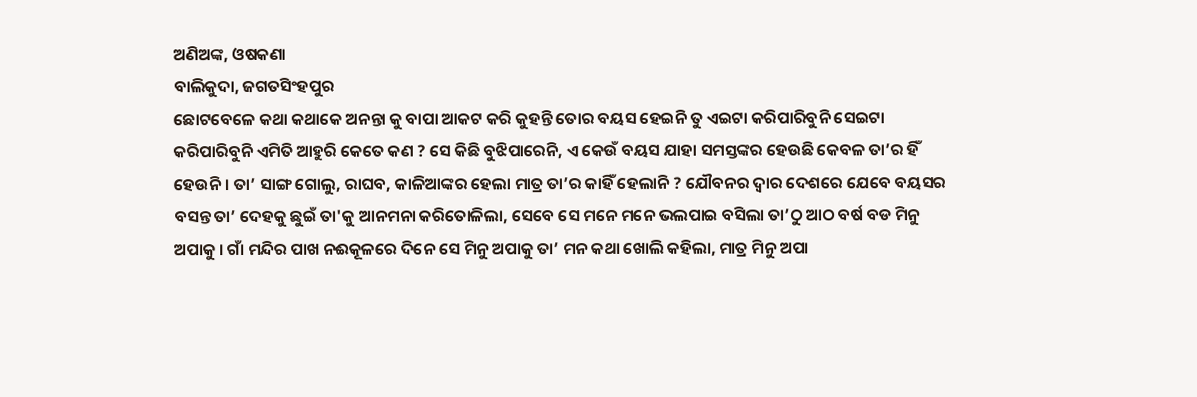ଅଣିଅଙ୍କ, ଓଷକଣା
ବାଲିକୁଦା, ଜଗତସିଂହପୁର
ଛୋଟବେଳେ କଥା କଥାକେ ଅନନ୍ତା କୁ ବାପା ଆକଟ କରି କୁହନ୍ତି ତୋର ବୟସ ହେଇନି ତୁ ଏଇଟା କରିପାରିବୁନି ସେଇଟା କରିପାରିବୁନି ଏମିତି ଆହୁରି କେତେ କଣ ? ସେ କିଛି ବୁଝିପାରେନି, ଏ କେଉଁ ବୟସ ଯାହା ସମସ୍ତଙ୍କର ହେଉଛି କେବଳ ତା’ର ହିଁ ହେଉନି । ତା’ ସାଙ୍ଗ ଗୋଲୁ, ରାଘବ, କାଳିଆଙ୍କର ହେଲା ମାତ୍ର ତା’ର କାହିଁ ହେଲାନି ? ଯୌବନର ଦ୍ୱାର ଦେଶରେ ଯେବେ ବୟସର ବସନ୍ତ ତା’ ଦେହକୁ ଛୁଇଁ ତା'କୁ ଆନମନା କରିତୋଳିଲା, ସେବେ ସେ ମନେ ମନେ ଭଲପାଇ ବସିଲା ତା’ଠୁ ଆଠ ବର୍ଷ ବଡ ମିନୁ ଅପାକୁ । ଗାଁ ମନ୍ଦିର ପାଖ ନଈକୂଳରେ ଦିନେ ସେ ମିନୁ ଅପାକୁ ତା’ ମନ କଥା ଖୋଲି କହିଲା, ମାତ୍ର ମିନୁ ଅପା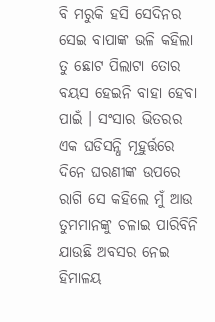ବି ମରୁକି ହସି ସେଦିନର ସେଇ ବାପାଙ୍କ ଭଳି କହିଲା ତୁ ଛୋଟ ପିଲାଟା ତୋର ବୟସ ହେଇନି ବାହା ହେବା ପାଇଁ । ସଂସାର ଭିତରର ଏକ ଘଡିସନ୍ଧି ମୂହୁର୍ତ୍ତରେ ଦିନେ ଘରଣୀଙ୍କ ଉପରେ ରାଗି ସେ କହିଲେ ମୁଁ ଆଉ ତୁମମାନଙ୍କୁ ଚଳାଇ ପାରିବିନି ଯାଉଛି ଅବସର ନେଇ ହିମାଳୟ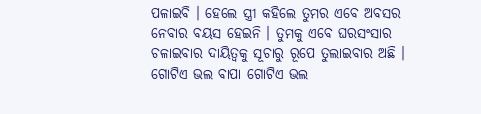ପଳାଇବି । ହେଲେ ସ୍ତ୍ରୀ କହିଲେ ତୁମର ଏବେ ଅବସର ନେବାର ବୟସ ହେଇନି । ତୁମକୁ ଏବେ ଘରସଂସାର ଚଳାଇବାର ଦାୟିତ୍ୱକୁ ସୂଚାରୁ ରୂପେ ତୁଲାଇବାର ଅଛି । ଗୋଟିଏ ଭଲ ବାପା ଗୋଟିଏ ଭଲ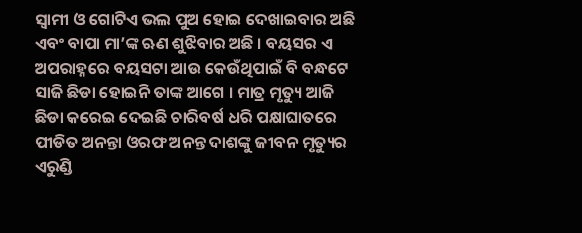ସ୍ୱାମୀ ଓ ଗୋଟିଏ ଭଲ ପୁଅ ହୋଇ ଦେଖାଇବାର ଅଛି ଏବଂ ବାପା ମା’ଙ୍କ ଋଣ ଶୁଝିବାର ଅଛି । ବୟସର ଏ ଅପରାହ୍ନରେ ବୟସଟା ଆଉ କେଉଁଥିପାଇଁ ବି ବନ୍ଧଟେ ସାଜି ଛିଡା ହୋଇନି ତାଙ୍କ ଆଗେ । ମାତ୍ର ମୃତ୍ୟୁ ଆଜି ଛିଡା କରେଇ ଦେଇଛି ଚାରିବର୍ଷ ଧରି ପକ୍ଷାଘାତରେ ପୀଡିତ ଅନନ୍ତା ଓରଫ ଅନନ୍ତ ଦାଶଙ୍କୁ ଜୀବନ ମୃତ୍ୟୁର ଏରୁଣ୍ଡି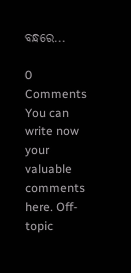ବନ୍ଧରେ...

0 Comments
You can write now your valuable comments here. Off-topic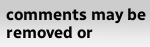comments may be removed or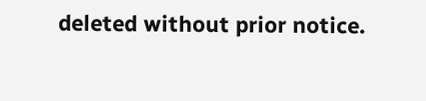deleted without prior notice.